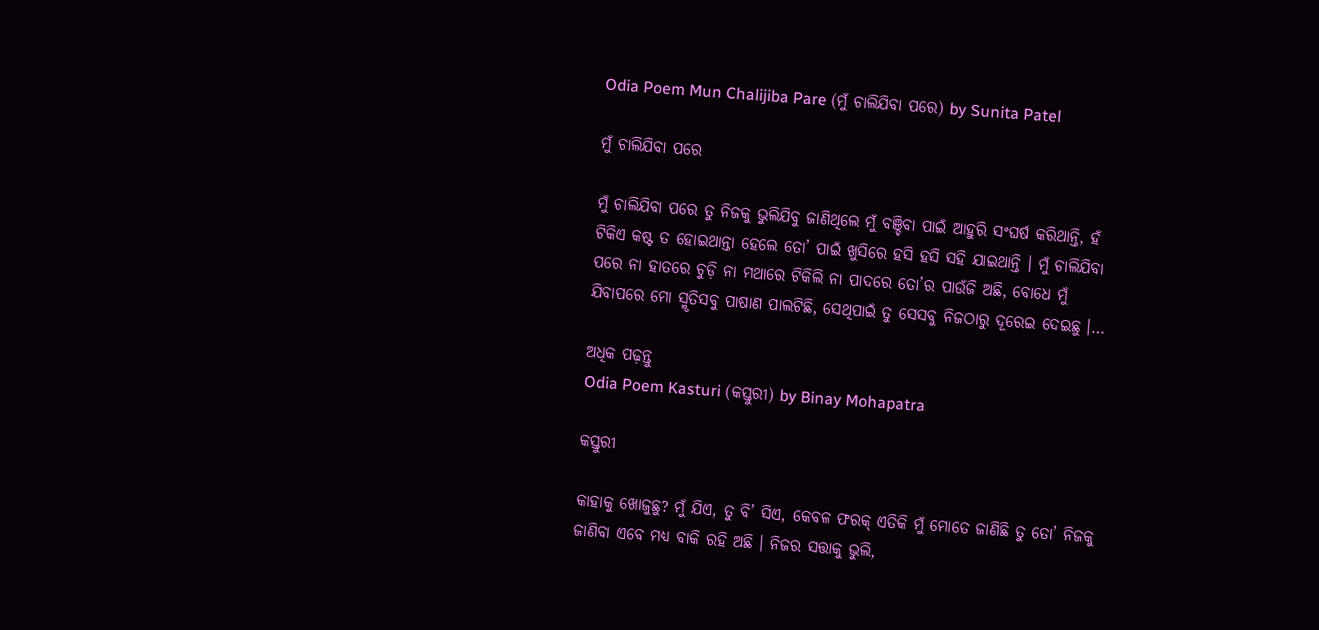Odia Poem Mun Chalijiba Pare (ମୁଁ ଚାଲିଯିବା ପରେ) by Sunita Patel

ମୁଁ ଚାଲିଯିବା ପରେ

ମୁଁ ଚାଲିଯିବା ପରେ ତୁ ନିଜକୁ ଭୁଲିଯିବୁ ଜାଣିଥିଲେ ମୁଁ ବଞ୍ଚିବା ପାଇଁ ଆହୁରି ସଂଘର୍ଷ କରିଥାନ୍ତି, ହଁ ଟିକିଏ କଷ୍ଟ ତ ହୋଇଥାନ୍ତା ହେଲେ ତୋ’ ପାଇଁ ଖୁସିରେ ହସି ହସି ସହି ଯାଇଥାନ୍ତି । ମୁଁ ଚାଲିଯିବା ପରେ ନା ହାତରେ ଚୁଡ଼ି ନା ମଥାରେ ଟିକିଲି ନା ପାଦରେ ତୋ’ର ପାଉଁଜି ଅଛି, ବୋଧେ ମୁଁ ଯିବାପରେ ମୋ ସ୍ମୃତିସବୁ ପାଷାଣ ପାଲଟିଛି, ସେଥିପାଇଁ ତୁ ସେସବୁ ନିଜଠାରୁ ଦୂରେଇ ଦେଇଛୁ ।…

ଅଧିକ ପଢ଼ନ୍ତୁ
Odia Poem Kasturi (କସ୍ତୁରୀ) by Binay Mohapatra

କସ୍ତୁରୀ

କାହାକୁ ଖୋଜୁଛୁ? ମୁଁ ଯିଏ, ତୁ ବି’ ସିଏ, କେବଳ ଫରକ୍ ଏତିକି ମୁଁ ମୋତେ ଜାଣିଛି ତୁ ତୋ’ ନିଜକୁ ଜାଣିବା ଏବେ ମଧ୍ୟ ବାକି ରହି ଅଛି । ନିଜର ସତ୍ତାକୁ ଭୁଲି,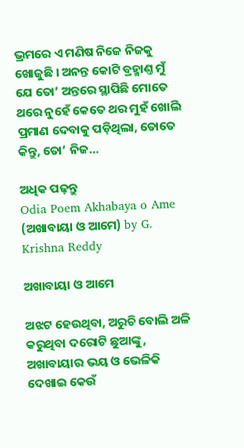ଭ୍ରମରେ ଏ ମଣିଷ ନିଜେ ନିଜକୁ ଖୋଜୁଛି । ଅନନ୍ତ କୋଟି ବ୍ରହ୍ମାଣ୍ତ ମୁଁ ଯେ ତୋ’ ଅନ୍ତରେ ସ୍ଥାପିଛି ମୋତେ ଥରେ ନୁହେଁ କେତେ ଥର ମୁହଁ ଖୋଲି ପ୍ରମାଣ ଦେବାକୁ ପଡ଼ିଥିଲା, ତୋତେ କିନ୍ତୁ, ତୋ’ ନିଜ…

ଅଧିକ ପଢ଼ନ୍ତୁ
Odia Poem Akhabaya o Ame (ଅଖାବାୟା ଓ ଆମେ) by G. Krishna Reddy

ଅଖାବାୟା ଓ ଆମେ

ଅଝଟ ହେଉଥିବା, ଅରୁଚି ବୋଲି ଅଳି କରୁଥିବା ଦରୋଟି ଛୁଆଙ୍କୁ, ଅଖାବାୟାର ଭୟ ଓ ଭେଳିକି ଦେଖାଇ କେଉଁ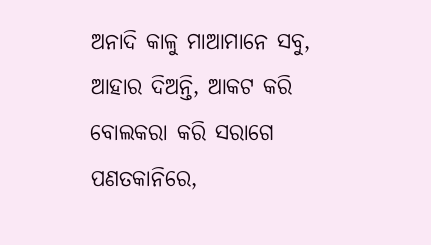ଅନାଦି କାଳୁ ମାଆମାନେ ସବୁ, ଆହାର ଦିଅନ୍ତି, ଆକଟ କରି ବୋଲକରା କରି ସରାଗେ ପଣତକାନିରେ,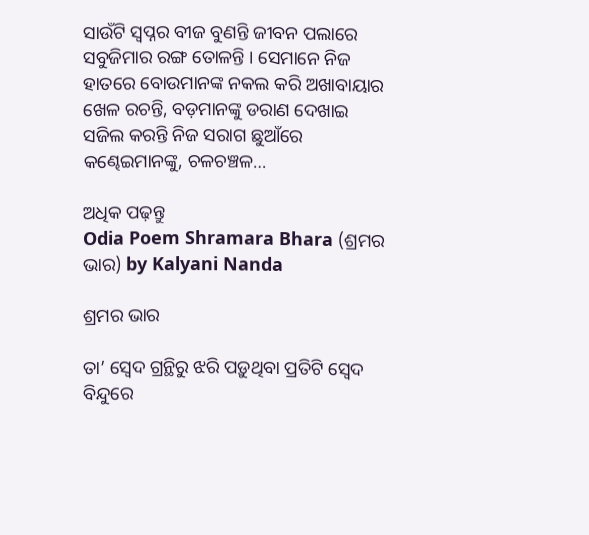ସାଉଁଟି ସ୍ଵପ୍ନର ବୀଜ ବୁଣନ୍ତି ଜୀବନ ପଲାରେ ସବୁଜିମାର ରଙ୍ଗ ତୋଳନ୍ତି । ସେମାନେ ନିଜ ହାତରେ ବୋଉମାନଙ୍କ ନକଲ କରି ଅଖାବାୟାର ଖେଳ ରଚନ୍ତି, ବଡ଼ମାନଙ୍କୁ ଡରାଣ ଦେଖାଇ ସଜିଲ କରନ୍ତି ନିଜ ସରାଗ ଛୁଆଁରେ କଣ୍ଢେଇମାନଙ୍କୁ, ଚଳଚଞ୍ଚଳ…

ଅଧିକ ପଢ଼ନ୍ତୁ
Odia Poem Shramara Bhara (ଶ୍ରମର ଭାର) by Kalyani Nanda

ଶ୍ରମର ଭାର

ତା’ ସ୍ୱେଦ ଗ୍ରନ୍ଥିରୁ ଝରି ପଡ଼ୁଥିବା ପ୍ରତିଟି ସ୍ୱେଦ ବିନ୍ଦୁରେ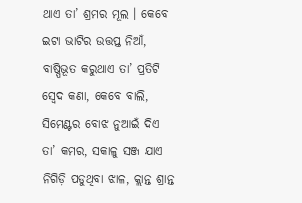ଥାଏ ତା’ ଶ୍ରମର ମୂଲ । କେବେ ଇଟା ଭାଟିର ଉତ୍ତପ୍ତ ନିଆଁ, ବାଷ୍ପିଭୂତ କରୁଥାଏ ତା’ ପ୍ରତିଟି ସ୍ୱେଦ କଣା, କେବେ ବାଲି, ସିମେଣ୍ଟର ବୋଝ ନୁଆଇଁ ଦିଏ ତା’ କମର, ସକାଳୁ ସଞ୍ଜ ଯାଏ ନିଗିଡ଼ି ପଡୁଥିବା ଝାଳ, କ୍ଲାନ୍ତ ଶ୍ରାନ୍ତ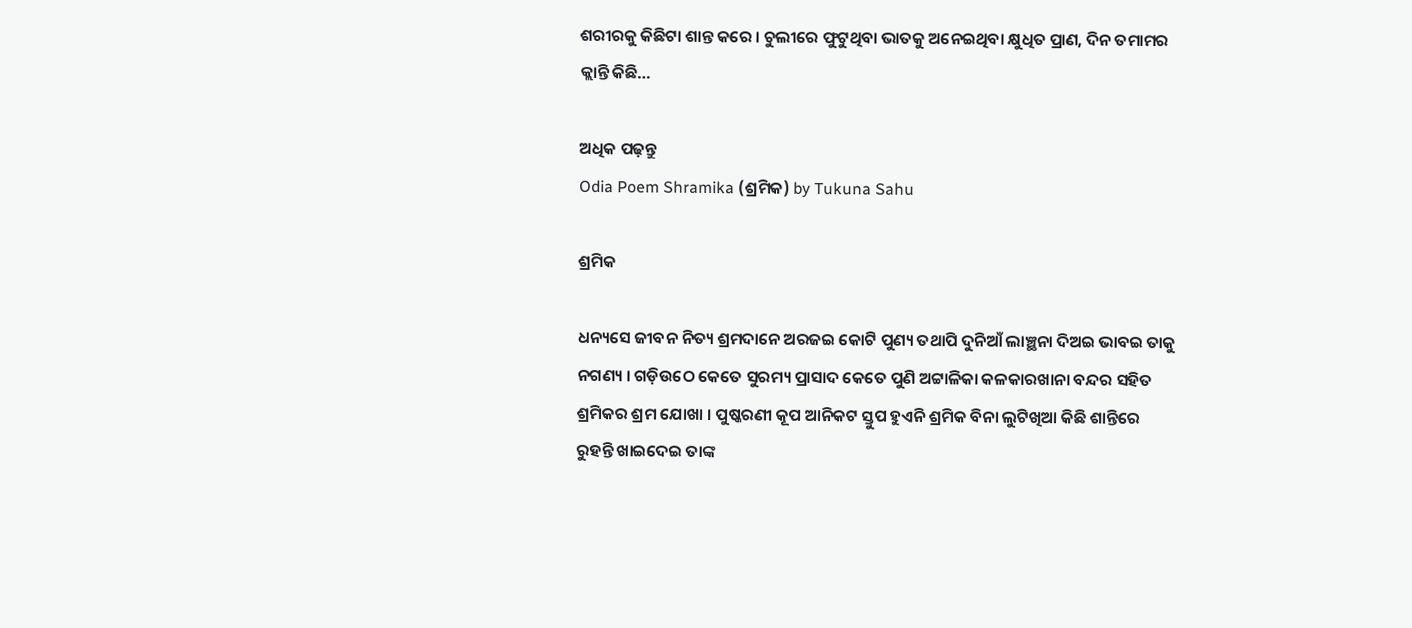ଶରୀରକୁ କିଛିଟା ଶାନ୍ତ କରେ । ଚୁଲୀରେ ଫୁଟୁଥିବା ଭାତକୁ ଅନେଇଥିବା କ୍ଷୁଧିତ ପ୍ରାଣ, ଦିନ ତମାମର କ୍ଲାନ୍ତି କିଛି…

ଅଧିକ ପଢ଼ନ୍ତୁ
Odia Poem Shramika (ଶ୍ରମିକ) by Tukuna Sahu

ଶ୍ରମିକ

ଧନ୍ୟସେ ଜୀବନ ନିତ୍ୟ ଶ୍ରମଦାନେ ଅରଜଇ କୋଟି ପୁଣ୍ୟ ତଥାପି ଦୁନିଆଁ ଲାଞ୍ଛନା ଦିଅଇ ଭାବଇ ତାକୁ ନଗଣ୍ୟ । ଗଡ଼ିଉଠେ କେତେ ସୁରମ୍ୟ ପ୍ରାସାଦ କେତେ ପୁଣି ଅଟ୍ଟାଳିକା କଳକାରଖାନା ବନ୍ଦର ସହିତ ଶ୍ରମିକର ଶ୍ରମ ଯୋଖା । ପୁଷ୍କରଣୀ କୂପ ଆନିକଟ ସ୍ତୁପ ହୁଏନି ଶ୍ରମିକ ବିନା ଲୁଟିଖିଆ କିଛି ଶାନ୍ତିରେ ରୁହନ୍ତି ଖାଇଦେଇ ତାଙ୍କ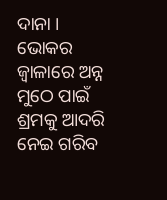ଦାନା । ଭୋକର ଜ୍ଵାଳାରେ ଅନ୍ନ ମୁଠେ ପାଇଁ ଶ୍ରମକୁ ଆଦରି ନେଇ ଗରିବ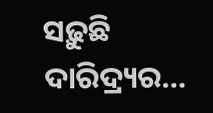ସଢ଼ୁଛି ଦାରିଦ୍ର୍ୟର…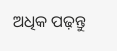ଅଧିକ ପଢ଼ନ୍ତୁ